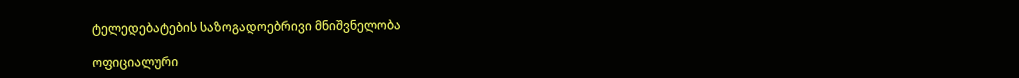ტელედებატების საზოგადოებრივი მნიშვნელობა

ოფიციალური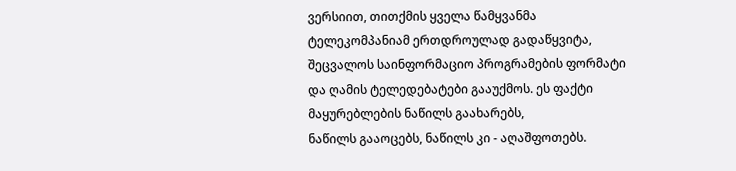ვერსიით, თითქმის ყველა წამყვანმა ტელეკომპანიამ ერთდროულად გადაწყვიტა, შეცვალოს საინფორმაციო პროგრამების ფორმატი და ღამის ტელედებატები გააუქმოს. ეს ფაქტი მაყურებლების ნაწილს გაახარებს,
ნაწილს გააოცებს, ნაწილს კი - აღაშფოთებს.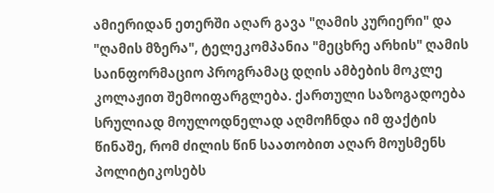ამიერიდან ეთერში აღარ გავა "ღამის კურიერი" და "ღამის მზერა", ტელეკომპანია "მეცხრე არხის" ღამის საინფორმაციო პროგრამაც დღის ამბების მოკლე კოლაჟით შემოიფარგლება. ქართული საზოგადოება სრულიად მოულოდნელად აღმოჩნდა იმ ფაქტის წინაშე, რომ ძილის წინ საათობით აღარ მოუსმენს პოლიტიკოსებს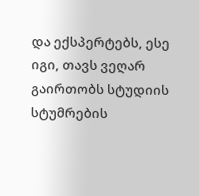და ექსპერტებს, ესე იგი, თავს ვეღარ გაირთობს სტუდიის სტუმრების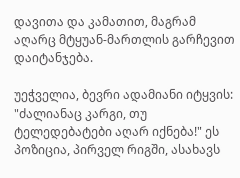დავითა და კამათით, მაგრამ აღარც მტყუან-მართლის გარჩევით დაიტანჯება.

უეჭველია, ბევრი ადამიანი იტყვის: "ძალიანაც კარგი, თუ ტელედებატები აღარ იქნება!" ეს პოზიცია, პირველ რიგში, ასახავს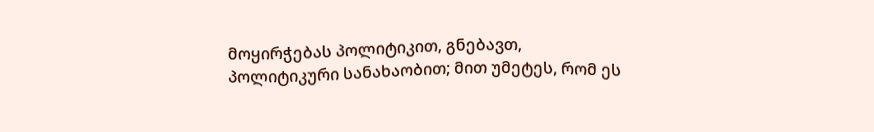მოყირჭებას პოლიტიკით, გნებავთ, პოლიტიკური სანახაობით; მით უმეტეს, რომ ეს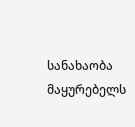სანახაობა მაყურებელს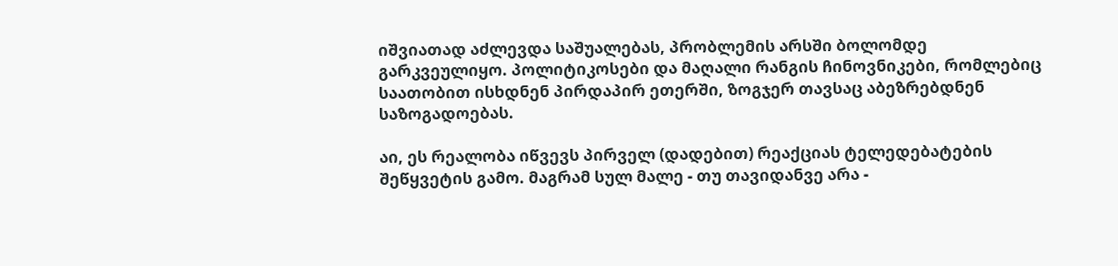იშვიათად აძლევდა საშუალებას, პრობლემის არსში ბოლომდე გარკვეულიყო. პოლიტიკოსები და მაღალი რანგის ჩინოვნიკები, რომლებიც საათობით ისხდნენ პირდაპირ ეთერში, ზოგჯერ თავსაც აბეზრებდნენ საზოგადოებას.

აი, ეს რეალობა იწვევს პირველ (დადებით) რეაქციას ტელედებატების შეწყვეტის გამო. მაგრამ სულ მალე - თუ თავიდანვე არა -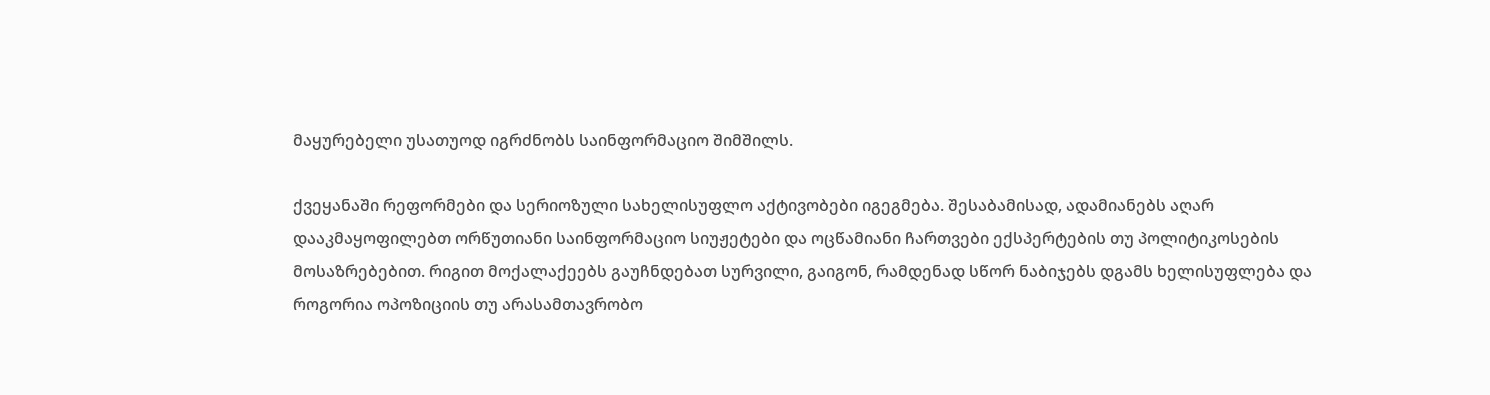მაყურებელი უსათუოდ იგრძნობს საინფორმაციო შიმშილს.

ქვეყანაში რეფორმები და სერიოზული სახელისუფლო აქტივობები იგეგმება. შესაბამისად, ადამიანებს აღარ დააკმაყოფილებთ ორწუთიანი საინფორმაციო სიუჟეტები და ოცწამიანი ჩართვები ექსპერტების თუ პოლიტიკოსების მოსაზრებებით. რიგით მოქალაქეებს გაუჩნდებათ სურვილი, გაიგონ, რამდენად სწორ ნაბიჯებს დგამს ხელისუფლება და როგორია ოპოზიციის თუ არასამთავრობო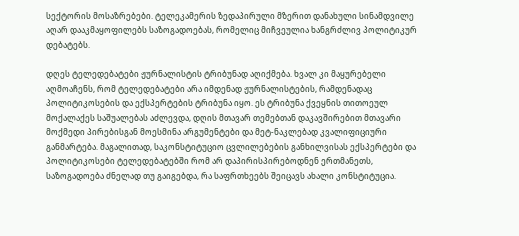სექტორის მოსაზრებები. ტელეკამერის ზედაპირული მზერით დანახული სინამდვილე აღარ დააკმაყოფილებს საზოგადოებას, რომელიც მიჩვეულია ხანგრძლივ პოლიტიკურ დებატებს.

დღეს ტელედებატები ჟურნალისტის ტრიბუნად აღიქმება. ხვალ კი მაყურებელი აღმოაჩენს, რომ ტელედებატები არა იმდენად ჟურნალისტების, რამდენადაც პოლიტიკოსების და ექსპერტების ტრიბუნა იყო. ეს ტრიბუნა ქვეყნის თითოეულ მოქალაქეს საშუალებას აძლევდა, დღის მთავარ თემებთან დაკავშირებით მთავარი მოქმედი პირებისგან მოესმინა არგუმენტები და მეტ-ნაკლებად კვალიფიციური განმარტება. მაგალითად, საკონსტიტუციო ცვლილებების განხილვისას ექსპერტები და პოლიტიკოსები ტელედებატებში რომ არ დაპირისპირებოდნენ ერთმანეთს, საზოგადოება ძნელად თუ გაიგებდა, რა საფრთხეებს შეიცავს ახალი კონსტიტუცია.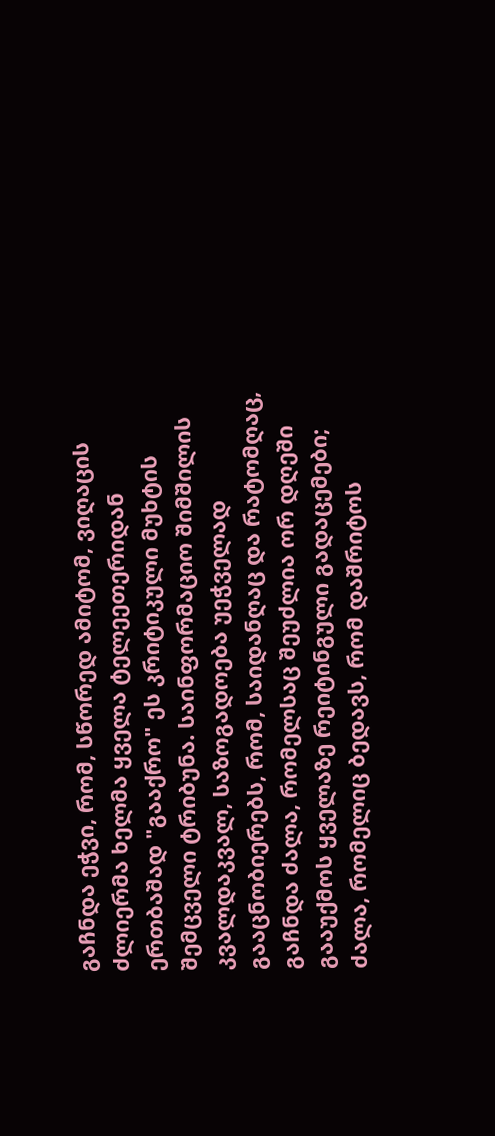გაჩნდა ეჭვი, რომ, სწორედ ამიტომ, ვიღაცის ძლიერმა ხელმა ყველა ტელეეთერიდან ერთბაშად "გააქრო" ეს კრიტიკული მუხტის შემცველი ტრიბუნა. საინფორმაციო შიმშილის კვალდაკვალ, საზოგადოება უეჭველად გააცნობიერებს, რომ, საიდანღაც და რატომღაც, გაჩნდა ძალა, რომელსაც შეუძლია ორ დღეში გააუქმოს ყველაზე რეიტინგული გადაცემები; ძალა, რომელიც ბედავს, რომ დაშრიტოს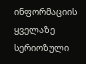ინფორმაციის ყველაზე სერიოზული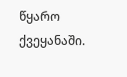წყარო ქვეყანაში.